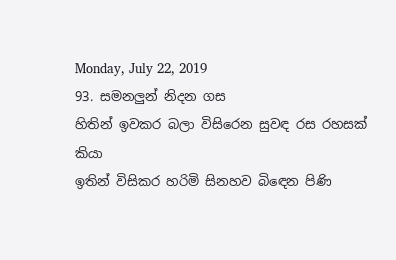Monday, July 22, 2019
93. සමනලුන් නිදන ගස
හිතින් ඉවකර බලා විසිරෙන සුවඳ රස රහසක් කියා
ඉතින් විසිකර හරිමි සිනහව බිඳෙන පිණි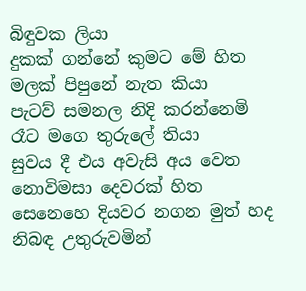බිඳුවක ලියා
දුකක් ගන්නේ කුමට මේ හිත මලක් පිපුනේ නැත කියා
පැටව් සමනල නිදි කරන්නෙමි රෑට මගෙ තුරුලේ තියා
සුවය දී එය අවැසි අය වෙත නොවිමසා දෙවරක් හිත
සෙනෙහෙ දියවර නගන මුත් හද නිබඳ උතුරුවමින්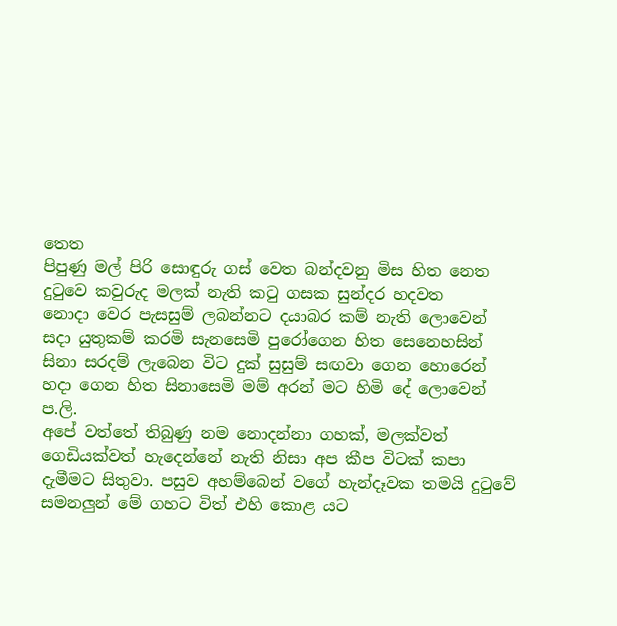තෙත
පිපුණු මල් පිරි සොඳුරු ගස් වෙත බන්දවනු මිස හිත නෙත
දුටුවෙ කවුරුද මලක් නැති කටු ගසක සුන්දර හදවත
නොදා වෙර පැසසුම් ලබන්නට දයාබර කම් නැති ලොවෙන්
සදා යුතුකම් කරමි සැනසෙමි පුරෝගෙන හිත සෙනෙහසින්
සිනා සරදම් ලැබෙන විට දුක් සුසුම් සඟවා ගෙන හොරෙන්
හදා ගෙන හිත සිනාසෙමි මම් අරන් මට හිමි දේ ලොවෙන්
ප.ලි.
අපේ වත්තේ තිබුණු නම නොදන්නා ගහක්, මලක්වත් ගෙඩියක්වත් හැදෙන්නේ නැති නිසා අප කීප විටක් කපා දැමීමට සිතුවා. පසුව අහම්බෙන් වගේ හැන්දෑවක තමයි දුටුවේ සමනලුන් මේ ගහට විත් එහි කොළ යට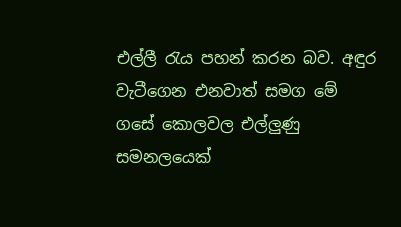එල්ලී රැය පහන් කරන බව. අඳුර වැටීගෙන එනවාත් සමග මේ ගසේ කොලවල එල්ලුණු සමනලයෙක්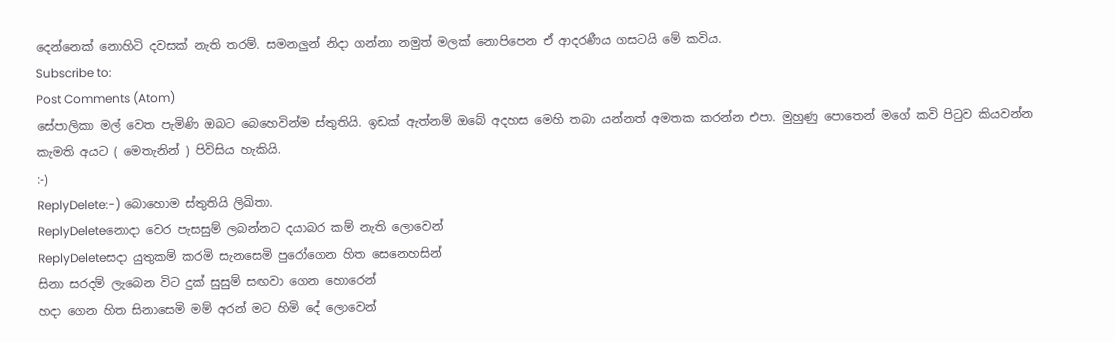දෙන්නෙක් නොහිටි දවසක් නැති තරම්. සමනලුන් නිදා ගන්නා නමුත් මලක් නොපිපෙන ඒ ආදරණීය ගසටයි මේ කවිය.
Subscribe to:
Post Comments (Atom)
සේපාලිකා මල් වෙත පැමිණි ඔබට බෙහෙවින්ම ස්තුතියි. ඉඩක් ඇත්නම් ඔබේ අදහස මෙහි තබා යන්නත් අමතක කරන්න එපා. මුහුණු පොතෙන් මගේ කවි පිටුව කියවන්න කැමති අයට ( මෙතැනින් ) පිවිසිය හැකියි.
:-)
ReplyDelete:-) බොහොම ස්තුතියි ලිඛිතා.
ReplyDeleteනොදා වෙර පැසසුම් ලබන්නට දයාබර කම් නැති ලොවෙන්
ReplyDeleteසදා යුතුකම් කරමි සැනසෙමි පුරෝගෙන හිත සෙනෙහසින්
සිනා සරදම් ලැබෙන විට දුක් සුසුම් සඟවා ගෙන හොරෙන්
හදා ගෙන හිත සිනාසෙමි මම් අරන් මට හිමි දේ ලොවෙන්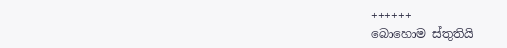++++++
බොහොම ස්තුතියි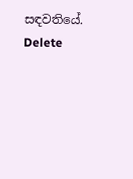සඳවතියේ.
Delete